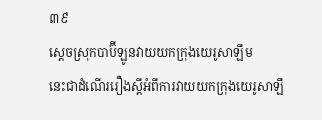៣៩
ស្ដេចស្រុកបាប៊ីឡូនវាយយកក្រុងយេរូសាឡឹម
នេះជាដំណើររឿងស្ដីអំពីការវាយយកក្រុងយេរូសាឡឹ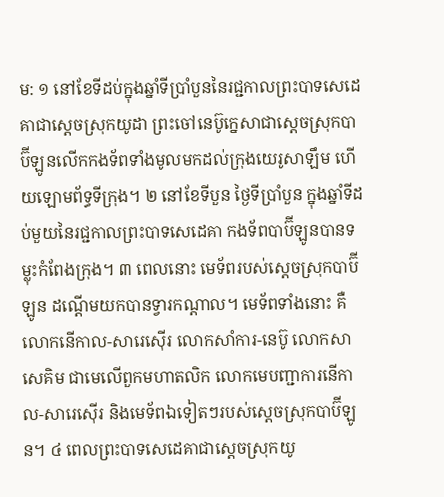ម: ១ នៅខែទីដប់ក្នុងឆ្នាំទីប្រាំបួននៃរជ្ជកាលព្រះបាទសេដេគាជាស្ដេចស្រុកយូដា ព្រះចៅនេប៊ូក្នេសាជាស្ដេចស្រុកបាប៊ីឡូនលើកកងទ័ពទាំងមូលមកដល់ក្រុងយេរូសាឡឹម ហើយឡោមព័ទ្ធទីក្រុង។ ២ នៅខែទីបួន ថ្ងៃទីប្រាំបួន ក្នុងឆ្នាំទីដប់មួយនៃរជ្ជកាលព្រះបាទសេដេគា កងទ័ពបាប៊ីឡូនបានទម្លុះកំពែងក្រុង។ ៣ ពេលនោះ មេទ័ពរបស់ស្ដេចស្រុកបាប៊ីឡូន ដណ្ដើមយកបានទ្វារកណ្ដាល។ មេទ័ពទាំងនោះ គឺលោកនើកាល-សារេស៊ើរ លោកសាំការ-នេប៊ូ លោកសាសេគិម ជាមេលើពួកមហាតលិក លោកមេបញ្ជាការនើកាល-សារេស៊ើរ និងមេទ័ពឯទៀតៗរបស់ស្ដេចស្រុកបាប៊ីឡូន។ ៤ ពេលព្រះបាទសេដេគាជាស្ដេចស្រុកយូ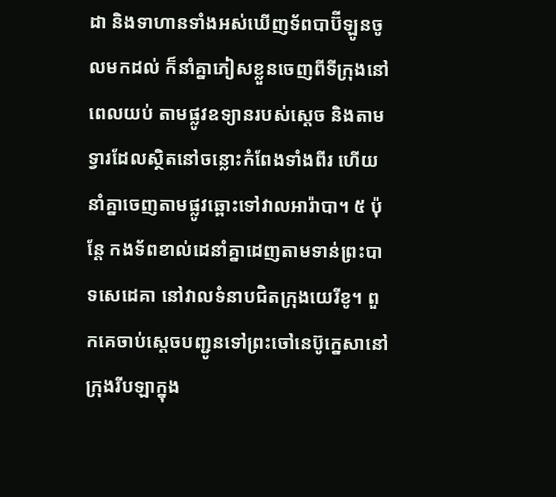ដា និងទាហានទាំងអស់ឃើញទ័ពបាប៊ីឡូនចូលមកដល់ ក៏នាំគ្នាភៀសខ្លួនចេញពីទីក្រុងនៅពេលយប់ តាមផ្លូវឧទ្យានរបស់ស្ដេច និងតាមទ្វារដែលស្ថិតនៅចន្លោះកំពែងទាំងពីរ ហើយនាំគ្នាចេញតាមផ្លូវឆ្ពោះទៅវាលអារ៉ាបា។ ៥ ប៉ុន្តែ កងទ័ពខាល់ដេនាំគ្នាដេញតាមទាន់ព្រះបាទសេដេគា នៅវាលទំនាបជិតក្រុងយេរីខូ។ ពួកគេចាប់ស្ដេចបញ្ជូនទៅព្រះចៅនេប៊ូក្នេសានៅក្រុងរីបឡាក្នុង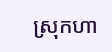ស្រុកហា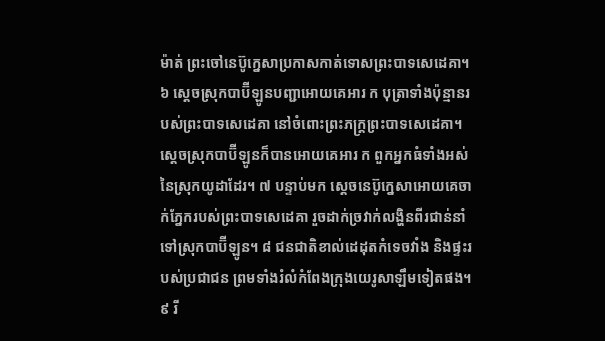ម៉ាត់ ព្រះចៅនេប៊ូក្នេសាប្រកាសកាត់ទោសព្រះបាទសេដេគា។ ៦ ស្ដេចស្រុកបាប៊ីឡូនបញ្ជាអោយគេអារ ក បុត្រាទាំងប៉ុន្មានរបស់ព្រះបាទសេដេគា នៅចំពោះព្រះភក្ត្រព្រះបាទសេដេគា។ ស្ដេចស្រុកបាប៊ីឡូនក៏បានអោយគេអារ ក ពួកអ្នកធំទាំងអស់នៃស្រុកយូដាដែរ។ ៧ បន្ទាប់មក ស្ដេចនេប៊ូក្នេសាអោយគេចាក់ភ្នែករបស់ព្រះបាទសេដេគា រួចដាក់ច្រវាក់លង្ហិនពីរជាន់នាំទៅស្រុកបាប៊ីឡូន។ ៨ ជនជាតិខាល់ដេដុតកំទេចវាំង និងផ្ទះរបស់ប្រជាជន ព្រមទាំងរំលំកំពែងក្រុងយេរូសាឡឹមទៀតផង។ ៩ រី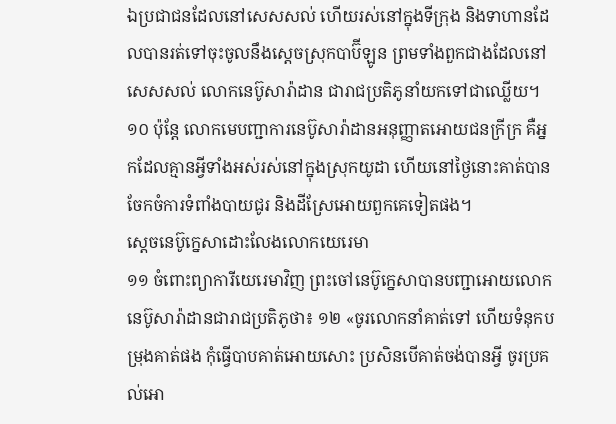ឯប្រជាជនដែលនៅសេសសល់ ហើយរស់នៅក្នុងទីក្រុង និងទាហានដែលបានរត់ទៅចុះចូលនឹងស្ដេចស្រុកបាប៊ីឡូន ព្រមទាំងពួកជាងដែលនៅសេសសល់ លោកនេប៊ូសារ៉ាដាន ជារាជប្រតិភូនាំយកទៅជាឈ្លើយ។ ១០ ប៉ុន្តែ លោកមេបញ្ជាការនេប៊ូសារ៉ាដានអនុញ្ញាតអោយជនក្រីក្រ គឺអ្នកដែលគ្មានអ្វីទាំងអស់រស់នៅក្នុងស្រុកយូដា ហើយនៅថ្ងៃនោះគាត់បានចែកចំការទំពាំងបាយជូរ និងដីស្រែអោយពួកគេទៀតផង។
ស្ដេចនេប៊ូក្នេសាដោះលែងលោកយេរេមា
១១ ចំពោះព្យាការីយេរេមាវិញ ព្រះចៅនេប៊ូក្នេសាបានបញ្ជាអោយលោកនេប៊ូសារ៉ាដានជារាជប្រតិភូថា៖ ១២ «ចូរលោកនាំគាត់ទៅ ហើយទំនុកបម្រុងគាត់ផង កុំធ្វើបាបគាត់អោយសោះ ប្រសិនបើគាត់ចង់បានអ្វី ចូរប្រគល់អោ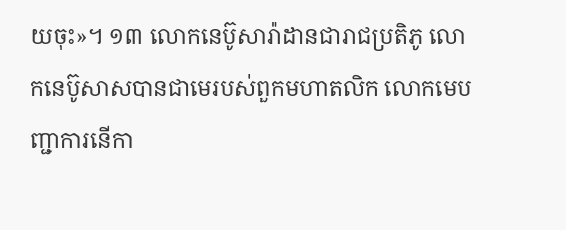យចុះ»។ ១៣ លោកនេប៊ូសារ៉ាដានជារាជប្រតិភូ លោកនេប៊ូសាសបានជាមេរបស់ពួកមហាតលិក លោកមេបញ្ជាការនើកា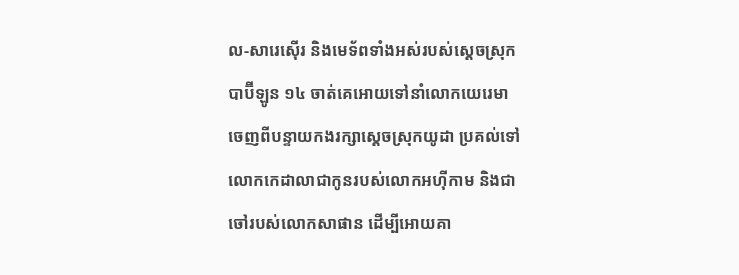ល-សារេស៊ើរ និងមេទ័ពទាំងអស់របស់ស្ដេចស្រុកបាប៊ីឡូន ១៤ ចាត់គេអោយទៅនាំលោកយេរេមា ចេញពីបន្ទាយកងរក្សាស្ដេចស្រុកយូដា ប្រគល់ទៅលោកកេដាលាជាកូនរបស់លោកអហ៊ីកាម និងជាចៅរបស់លោកសាផាន ដើម្បីអោយគា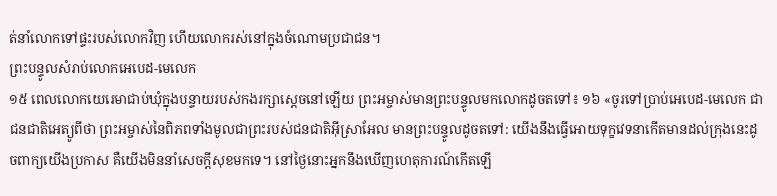ត់នាំលោកទៅផ្ទះរបស់លោកវិញ ហើយលោករស់នៅក្នុងចំណោមប្រជាជន។
ព្រះបន្ទូលសំរាប់លោកអេបេដ-មេលេក
១៥ ពេលលោកយេរេមាជាប់ឃុំក្នុងបន្ទាយរបស់កងរក្សាស្ដេចនៅឡើយ ព្រះអម្ចាស់មានព្រះបន្ទូលមកលោកដូចតទៅ៖ ១៦ «ចូរទៅប្រាប់អេបេដ-មេលេក ជាជនជាតិអេត្យូពីថា ព្រះអម្ចាស់នៃពិភពទាំងមូលជាព្រះរបស់ជនជាតិអ៊ីស្រាអែល មានព្រះបន្ទូលដូចតទៅ: យើងនឹងធ្វើអោយទុក្ខវេទនាកើតមានដល់ក្រុងនេះដូចពាក្យយើងប្រកាស គឺយើងមិននាំសេចក្ដីសុខមកទេ។ នៅថ្ងៃនោះអ្នកនឹងឃើញហេតុការណ៍កើតឡើ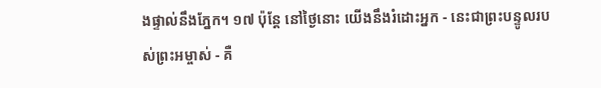ងផ្ទាល់នឹងភ្នែក។ ១៧ ប៉ុន្តែ នៅថ្ងៃនោះ យើងនឹងរំដោះអ្នក - នេះជាព្រះបន្ទូលរបស់ព្រះអម្ចាស់ - គឺ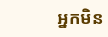អ្នកមិន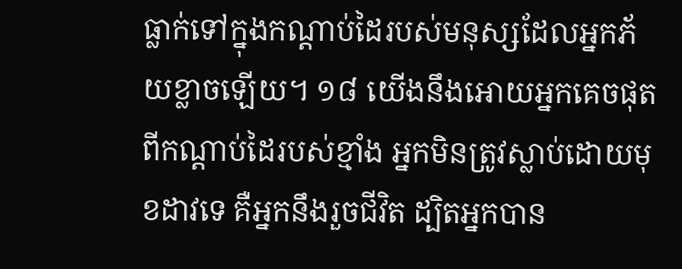ធ្លាក់ទៅក្នុងកណ្ដាប់ដៃរបស់មនុស្សដែលអ្នកភ័យខ្លាចឡើយ។ ១៨ យើងនឹងអោយអ្នកគេចផុតពីកណ្ដាប់ដៃរបស់ខ្មាំង អ្នកមិនត្រូវស្លាប់ដោយមុខដាវទេ គឺអ្នកនឹងរួចជីវិត ដ្បិតអ្នកបាន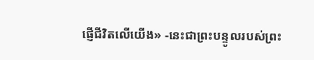ផ្ញើជីវិតលើយើង» -នេះជាព្រះបន្ទូលរបស់ព្រះ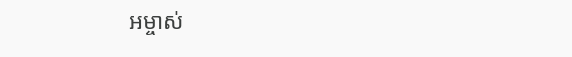អម្ចាស់